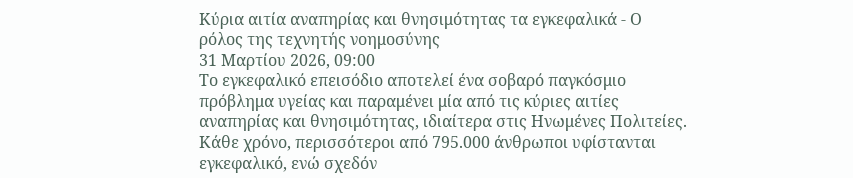Κύρια αιτία αναπηρίας και θνησιμότητας τα εγκεφαλικά - Ο ρόλος της τεχνητής νοημοσύνης
31 Μαρτίου 2026, 09:00
Το εγκεφαλικό επεισόδιο αποτελεί ένα σοβαρό παγκόσμιο πρόβλημα υγείας και παραμένει μία από τις κύριες αιτίες αναπηρίας και θνησιμότητας, ιδιαίτερα στις Ηνωμένες Πολιτείες. Κάθε χρόνο, περισσότεροι από 795.000 άνθρωποι υφίστανται εγκεφαλικό, ενώ σχεδόν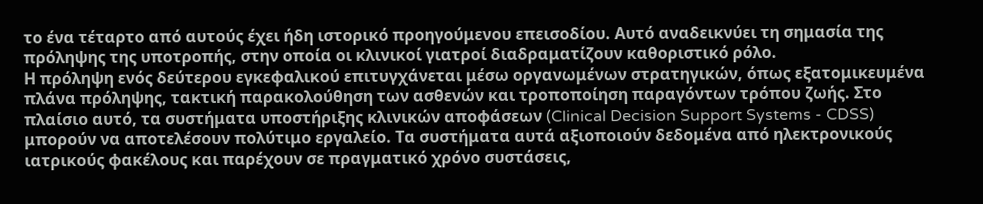το ένα τέταρτο από αυτούς έχει ήδη ιστορικό προηγούμενου επεισοδίου. Αυτό αναδεικνύει τη σημασία της πρόληψης της υποτροπής, στην οποία οι κλινικοί γιατροί διαδραματίζουν καθοριστικό ρόλο.
Η πρόληψη ενός δεύτερου εγκεφαλικού επιτυγχάνεται μέσω οργανωμένων στρατηγικών, όπως εξατομικευμένα πλάνα πρόληψης, τακτική παρακολούθηση των ασθενών και τροποποίηση παραγόντων τρόπου ζωής. Στο πλαίσιο αυτό, τα συστήματα υποστήριξης κλινικών αποφάσεων (Clinical Decision Support Systems - CDSS) μπορούν να αποτελέσουν πολύτιμο εργαλείο. Τα συστήματα αυτά αξιοποιούν δεδομένα από ηλεκτρονικούς ιατρικούς φακέλους και παρέχουν σε πραγματικό χρόνο συστάσεις,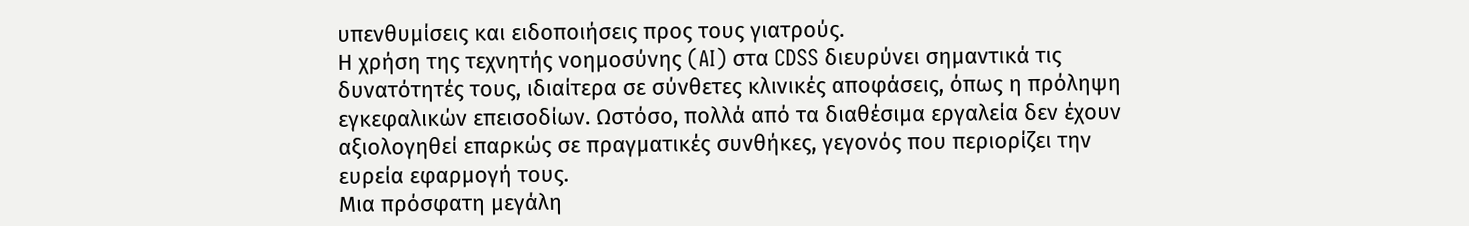υπενθυμίσεις και ειδοποιήσεις προς τους γιατρούς.
Η χρήση της τεχνητής νοημοσύνης (AI) στα CDSS διευρύνει σημαντικά τις δυνατότητές τους, ιδιαίτερα σε σύνθετες κλινικές αποφάσεις, όπως η πρόληψη εγκεφαλικών επεισοδίων. Ωστόσο, πολλά από τα διαθέσιμα εργαλεία δεν έχουν αξιολογηθεί επαρκώς σε πραγματικές συνθήκες, γεγονός που περιορίζει την ευρεία εφαρμογή τους.
Μια πρόσφατη μεγάλη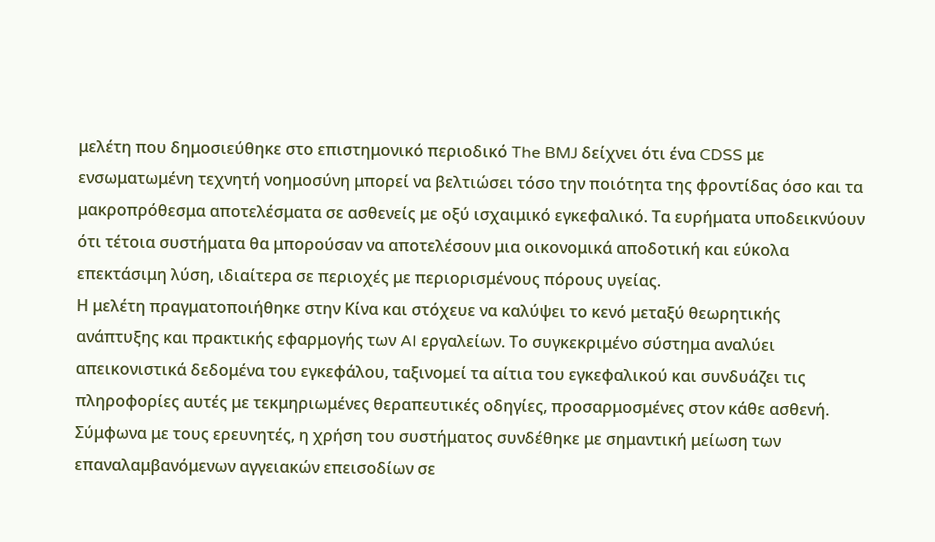μελέτη που δημοσιεύθηκε στο επιστημονικό περιοδικό The BMJ δείχνει ότι ένα CDSS με ενσωματωμένη τεχνητή νοημοσύνη μπορεί να βελτιώσει τόσο την ποιότητα της φροντίδας όσο και τα μακροπρόθεσμα αποτελέσματα σε ασθενείς με οξύ ισχαιμικό εγκεφαλικό. Τα ευρήματα υποδεικνύουν ότι τέτοια συστήματα θα μπορούσαν να αποτελέσουν μια οικονομικά αποδοτική και εύκολα επεκτάσιμη λύση, ιδιαίτερα σε περιοχές με περιορισμένους πόρους υγείας.
Η μελέτη πραγματοποιήθηκε στην Κίνα και στόχευε να καλύψει το κενό μεταξύ θεωρητικής ανάπτυξης και πρακτικής εφαρμογής των AI εργαλείων. Το συγκεκριμένο σύστημα αναλύει απεικονιστικά δεδομένα του εγκεφάλου, ταξινομεί τα αίτια του εγκεφαλικού και συνδυάζει τις πληροφορίες αυτές με τεκμηριωμένες θεραπευτικές οδηγίες, προσαρμοσμένες στον κάθε ασθενή.
Σύμφωνα με τους ερευνητές, η χρήση του συστήματος συνδέθηκε με σημαντική μείωση των επαναλαμβανόμενων αγγειακών επεισοδίων σε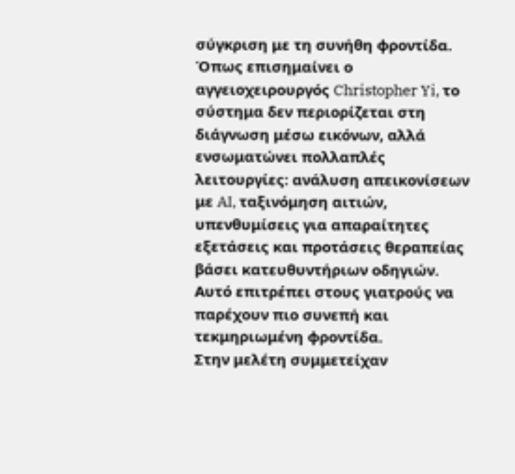σύγκριση με τη συνήθη φροντίδα. Όπως επισημαίνει ο αγγειοχειρουργός Christopher Yi, το σύστημα δεν περιορίζεται στη διάγνωση μέσω εικόνων, αλλά ενσωματώνει πολλαπλές λειτουργίες: ανάλυση απεικονίσεων με AI, ταξινόμηση αιτιών, υπενθυμίσεις για απαραίτητες εξετάσεις και προτάσεις θεραπείας βάσει κατευθυντήριων οδηγιών. Αυτό επιτρέπει στους γιατρούς να παρέχουν πιο συνεπή και τεκμηριωμένη φροντίδα.
Στην μελέτη συμμετείχαν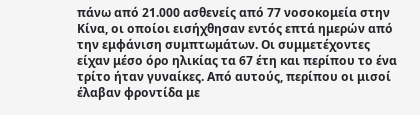πάνω από 21.000 ασθενείς από 77 νοσοκομεία στην Κίνα, οι οποίοι εισήχθησαν εντός επτά ημερών από την εμφάνιση συμπτωμάτων. Οι συμμετέχοντες είχαν μέσο όρο ηλικίας τα 67 έτη και περίπου το ένα τρίτο ήταν γυναίκες. Από αυτούς, περίπου οι μισοί έλαβαν φροντίδα με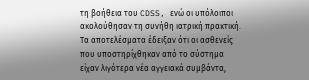τη βοήθεια του CDSS, ενώ οι υπόλοιποι ακολούθησαν τη συνήθη ιατρική πρακτική.
Τα αποτελέσματα έδειξαν ότι οι ασθενείς που υποστηρίχθηκαν από το σύστημα είχαν λιγότερα νέα αγγειακά συμβάντα,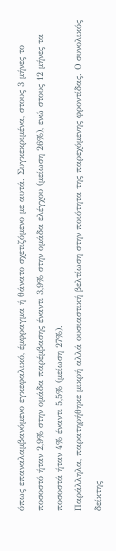όπως επαναλαμβανόμενο εγκεφαλικό, έμφραγμα ή θάνατο σχετιζόμενο με αυτά. Συγκεκριμένα, στους 3 μήνες το ποσοστό ήταν 2,9% στην ομάδα παρέμβασης έναντι 3,9% στην ομάδα ελέγχου (μείωση 26%), ενώ στους 12 μήνες τα ποσοστά ήταν 4% έναντι 5,5% (μείωση 27%).
Παράλληλα, παρατηρήθηκε μικρή αλλά ουσιαστική βελτίωση στην ποιότητα της παρεχόμενης φροντίδας. Ο συνολικός δείκτης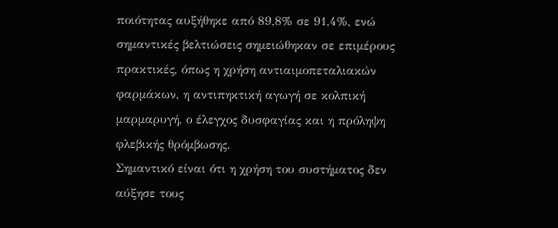ποιότητας αυξήθηκε από 89,8% σε 91,4%, ενώ σημαντικές βελτιώσεις σημειώθηκαν σε επιμέρους πρακτικές, όπως η χρήση αντιαιμοπεταλιακών φαρμάκων, η αντιπηκτική αγωγή σε κολπική μαρμαρυγή, ο έλεγχος δυσφαγίας και η πρόληψη φλεβικής θρόμβωσης.
Σημαντικό είναι ότι η χρήση του συστήματος δεν αύξησε τους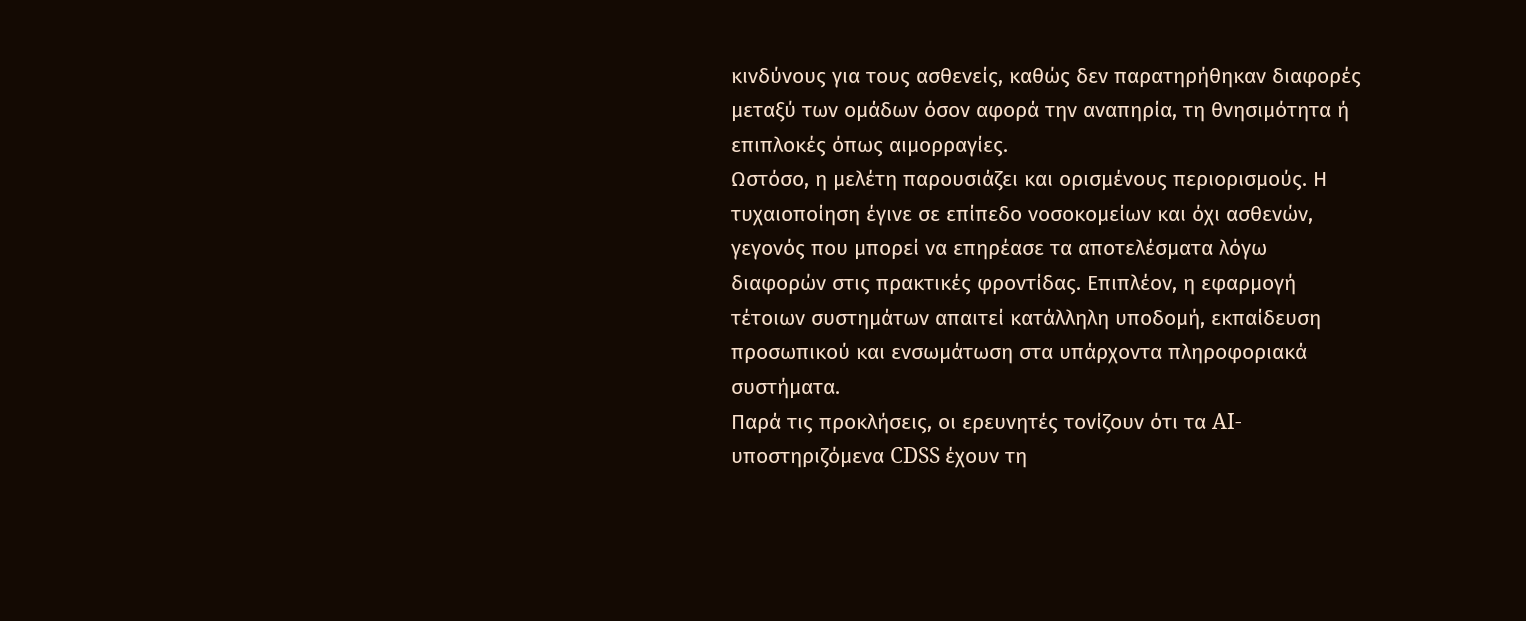κινδύνους για τους ασθενείς, καθώς δεν παρατηρήθηκαν διαφορές μεταξύ των ομάδων όσον αφορά την αναπηρία, τη θνησιμότητα ή επιπλοκές όπως αιμορραγίες.
Ωστόσο, η μελέτη παρουσιάζει και ορισμένους περιορισμούς. Η τυχαιοποίηση έγινε σε επίπεδο νοσοκομείων και όχι ασθενών, γεγονός που μπορεί να επηρέασε τα αποτελέσματα λόγω διαφορών στις πρακτικές φροντίδας. Επιπλέον, η εφαρμογή τέτοιων συστημάτων απαιτεί κατάλληλη υποδομή, εκπαίδευση προσωπικού και ενσωμάτωση στα υπάρχοντα πληροφοριακά συστήματα.
Παρά τις προκλήσεις, οι ερευνητές τονίζουν ότι τα AI-υποστηριζόμενα CDSS έχουν τη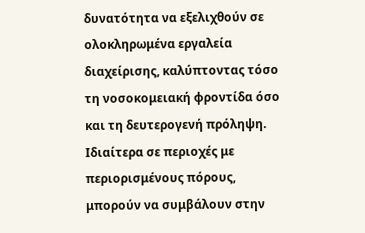δυνατότητα να εξελιχθούν σε ολοκληρωμένα εργαλεία διαχείρισης, καλύπτοντας τόσο τη νοσοκομειακή φροντίδα όσο και τη δευτερογενή πρόληψη. Ιδιαίτερα σε περιοχές με περιορισμένους πόρους, μπορούν να συμβάλουν στην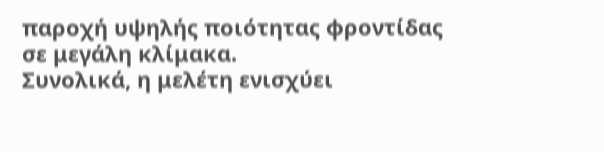παροχή υψηλής ποιότητας φροντίδας σε μεγάλη κλίμακα.
Συνολικά, η μελέτη ενισχύει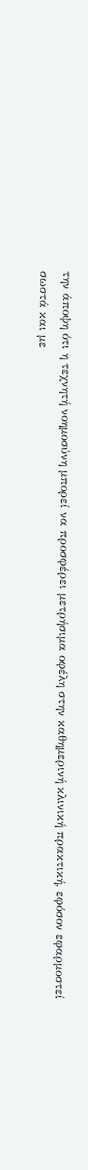την άποψη ότι η τεχνητή νοημοσύνη μπορεί να προσφέρει μετρήσιμα οφέλη στην καθημερινή κλινική πρακτική, εφόσον εφαρμοστεί σωστά και με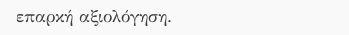επαρκή αξιολόγηση.